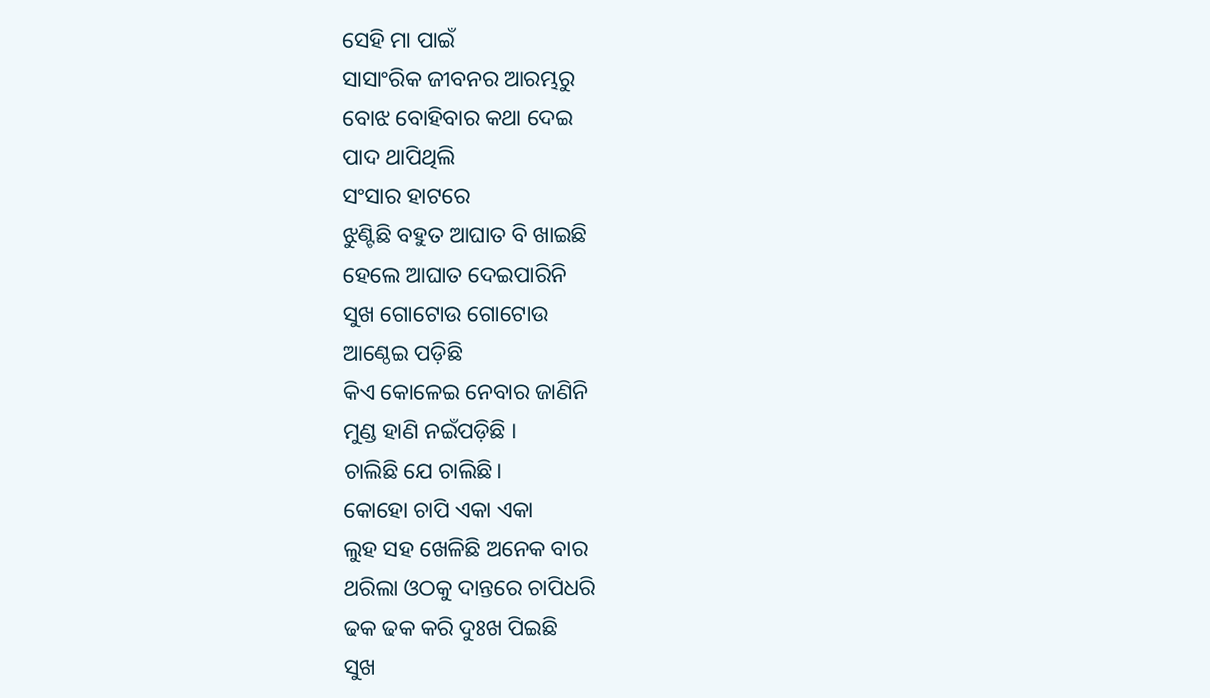ସେହି ମା ପାଇଁ
ସାସାଂରିକ ଜୀବନର ଆରମ୍ଭରୁ
ବୋଝ ବୋହିବାର କଥା ଦେଇ
ପାଦ ଥାପିଥିଲି
ସଂସାର ହାଟରେ
ଝୁଣ୍ଟିଛି ବହୁତ ଆଘାତ ବି ଖାଇଛି
ହେଲେ ଆଘାତ ଦେଇପାରିନି
ସୁଖ ଗୋଟୋଉ ଗୋଟୋଉ
ଆଣ୍ଠେଇ ପଡ଼ିଛି
କିଏ କୋଳେଇ ନେବାର ଜାଣିନି
ମୁଣ୍ଡ ହାଣି ନଇଁପଡ଼ିଛି ।
ଚାଲିଛି ଯେ ଚାଲିଛି।
କୋହୋ ଚାପି ଏକା ଏକା
ଲୁହ ସହ ଖେଳିଛି ଅନେକ ବାର
ଥରିଲା ଓଠକୁ ଦାନ୍ତରେ ଚାପିଧରି
ଢକ ଢକ କରି ଦୁଃଖ ପିଇଛି
ସୁଖ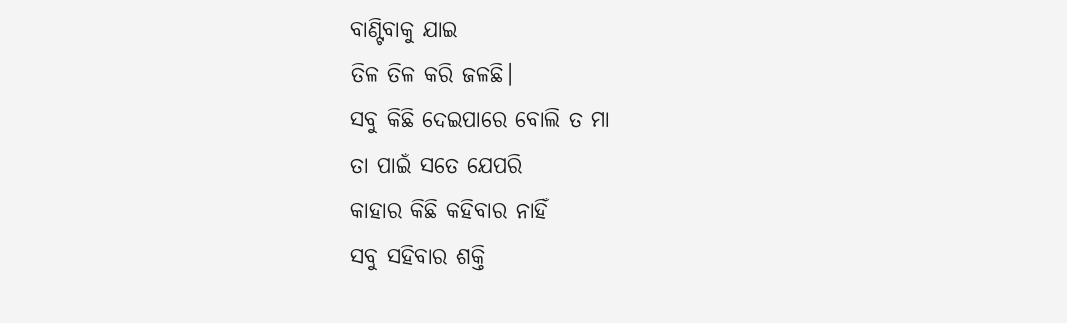ବାଣ୍ଟିବାକୁ ଯାଇ
ତିଳ ତିଳ କରି ଜଳଛି।
ସବୁ କିଛି ଦେଇପାରେ ବୋଲି ତ ମା
ତା ପାଇଁ ସତେ ଯେପରି
କାହାର କିଛି କହିବାର ନାହିଁ
ସବୁ ସହିବାର ଶକ୍ତି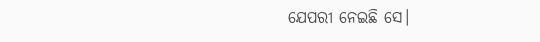ଯେପରୀ ନେଇଛି ସେ।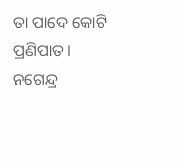ତା ପାଦେ କୋଟି ପ୍ରଣିପାତ।
ନଗେନ୍ଦ୍ର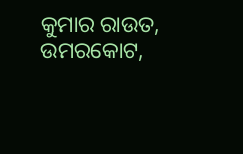କୁମାର ରାଉତ,
ଉମରକୋଟ,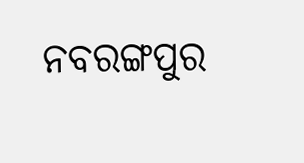ନବରଙ୍ଗପୁର